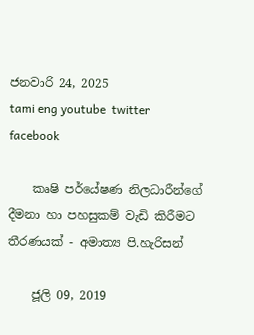ජනවාරි 24, 2025
tami eng youtube  twitter facebook

    කෘෂි පර්යේෂණ නිලධාරීන්ගේ දීමනා හා පහසුකම් වැඩි කිරීමට තීරණයක් - අමාත්‍ය පි.හැරිසන්

    ජූලි 09, 2019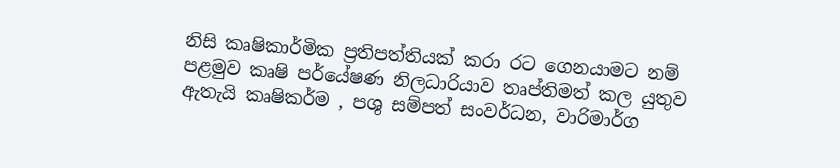නිසි කෘෂිකාර්මික ප්‍රතිපත්තියක් කරා රට ගෙනයාමට නම් පළමුව කෘෂි පර්යේෂණ නිලධාරියාව තෘප්තිමත් කල යුතුව ඇතැයි කෘෂිකර්ම , පශු සම්පත් සංවර්ධන, වාරිමාර්ග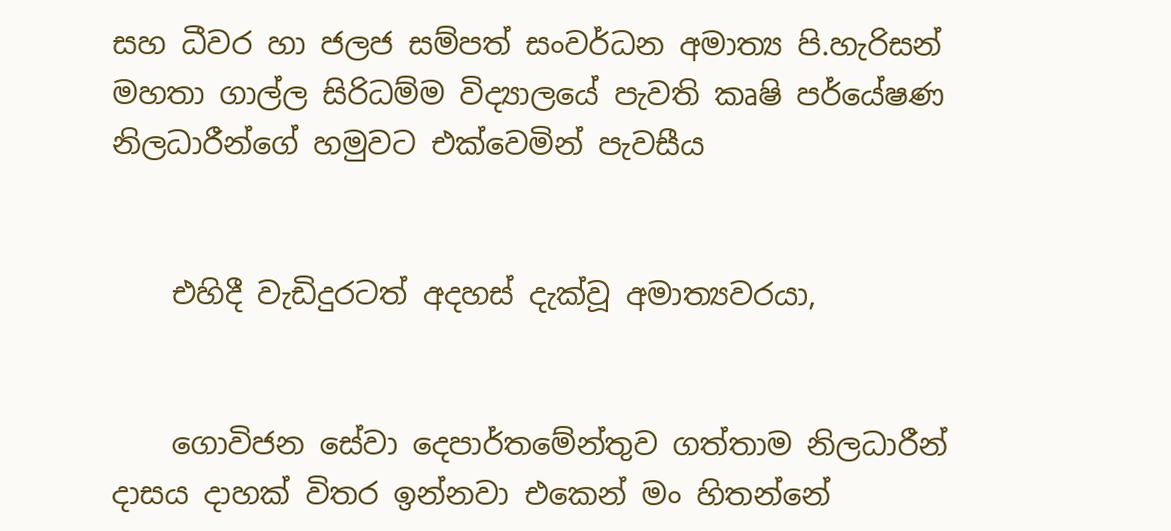සහ ධීවර හා ජලජ සම්පත් සංවර්ධන අමාත්‍ය පි.හැරිසන් මහතා ගාල්ල සිරිධම්ම විද්‍යාලයේ පැවති කෘෂි පර්යේෂණ නිලධාරීන්ගේ හමුවට එක්වෙමින් පැවසීය


    එහිදී වැඩිදුරටත් අදහස් දැක්වූ අමාත්‍යවරයා,


    ගොවිජන සේවා දෙපාර්තමේන්තුව ගත්තාම නිලධාරීන් දාසය දාහක් විතර ඉන්නවා එකෙන් මං හිතන්නේ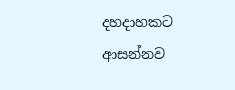දහදාහකට ආසන්නව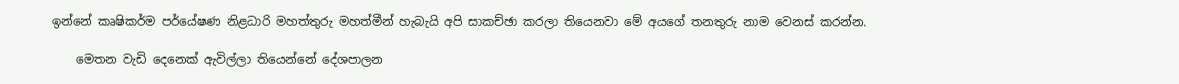ඉන්නේ කෘෂිකර්ම පර්යේෂණ නිළධාරි මහත්තුරු මහත්මීන් හැබැයි අපි සාකච්ඡා කරලා තියෙනවා මේ අයගේ තනතුරු නාම වෙනස් කරන්න.

    මෙතන වැඩි දෙනෙක් ඇවිල්ලා තියෙන්නේ දේශපාලන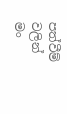පත්වීම් වලින් මං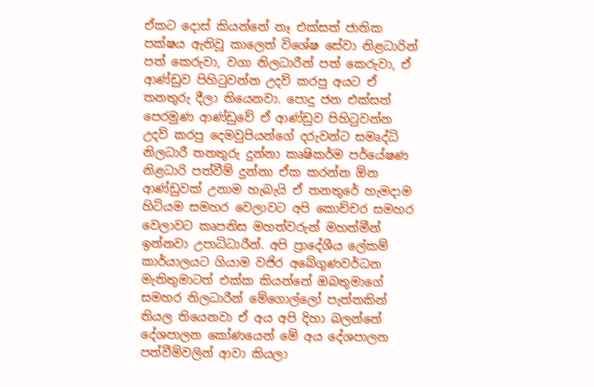ඒකට දොස් කියන්නේ නෑ එක්සත් ජාතික පක්ෂය ඇතිවූ කාලෙත් විශේෂ සේවා නිළධාරින් පත් කෙරුවා, වගා නිලධාරීන් පත් කෙරුවා, ඒ ආණ්ඩුව පිහිටුවන්න උදව් කරපු අයට ඒ තනතුරු දීලා තියෙනවා. පොදු ජන එක්සත් පෙරමුණ ආණ්ඩුවේ ඒ ආණ්ඩුව පිහිටුවන්න උදව් කරපු දෙමවුපියන්ගේ දරුවන්ට සමෘද්ධි නිලධාරී තනතුරු දුන්නා කෘෂිකර්ම පර්යේෂණ නිළධාරි පත්වීම් දුන්නා ඒක කරන්න ඕන ආණ්ඩුවක් උනාම හැබැයි ඒ තනතුරේ හැමදාම හිටියම සමහර වෙලාවට අපි කොච්චර සමහර වෙලාවට කෘපනිස මහත්වරුන් මහත්මීන් ඉන්නවා උපාධිධාරීන්. අපි ප්‍රාදේශීය ලේකම් කාර්යාලයට ගියාම වජිර අබේගුණවර්ධන මැතිතුමාටත් එක්ක කියන්නේ ඔබතුමාගේ සමහර නිලධාරීන් මේගොල්ලෝ පැත්තකින් තියල තියෙනවා ඒ අය අපි දිහා බලන්නේ දේශපාලන කෝණයෙන් මේ අය දේශපාලන පත්වීම්වලින් ආවා කියලා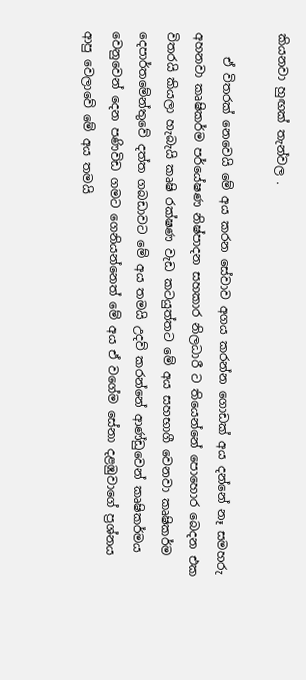කියනවා හුඟක් තැන්වල .

    ඒ විතරක් නෙවෙයි මේ අය කරන සේවාව අගය කරන්න ගොඩක් අය දන්නේ නෑ සමහරු අහනවා කෘෂිකර්ම පර්යේෂණ නිෂ්පාදන සහකාර නිලධාරී ට තියෙන්නේ පොහොර බෙදන එක විතරයි කියලා හැබැයි කෘෂි රක්ෂණ වැඩ කටයුත්තට මේ අය සහභාගී වෙනවා කෘෂිකර්ම දෙපාර්තමේන්තුවේ දත්ත ගබඩාවට මේ අය තමයි උදව් කරන්නේ ආණ්ඩුවෙන් කෘෂිකර්මය වෙනුවෙන් දෙන පණිවිඩ ගමට ගෙනියන්නෙත් මේ අය ඒ වගේම සේනා දළඹුවාගේ ප්‍රශ්නය ආපු වෙලාවේ මේ අය තමයි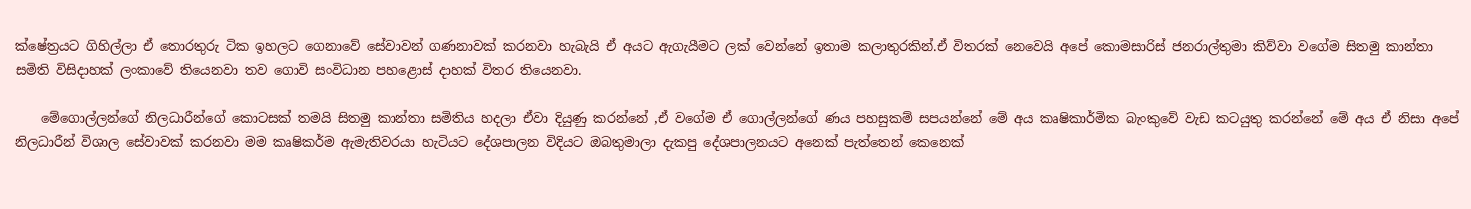ක්ෂේත්‍රයට ගිහිල්ලා ඒ තොරතුරු ටික ඉහලට ගෙනාවේ සේවාවන් ගණනාවක් කරනවා හැබැයි ඒ අයට ඇගැයීමට ලක් වෙන්නේ ඉතාම කලාතුරකින්.ඒ විතරක් නෙවෙයි අපේ කොමසාරිස් ජනරාල්තුමා කිව්වා වගේම සිතමු කාන්තා සමිති විසිදාහක් ලංකාවේ තියෙනවා තව ගොවි සංවිධාන පහළොස් දාහක් විතර තියෙනවා.

    මේගොල්ලන්ගේ නිලධාරීන්ගේ කොටසක් තමයි සිතමු කාන්තා සමිතිය හදලා ඒවා දියුණු කරන්නේ ,ඒ වගේම ඒ ගොල්ලන්ගේ ණය පහසුකම් සපයන්නේ මේ අය කෘෂිකාර්මික බැංකුවේ වැඩ කටයුතු කරන්නේ මේ අය ඒ නිසා අපේ නිලධාරීන් විශාල සේවාවක් කරනවා මම කෘෂිකර්ම ඇමැතිවරයා හැටියට දේශපාලන විදියට ඔබතුමාලා දැකපු දේශපාලනයට අනෙක් පැත්තෙන් කෙනෙක්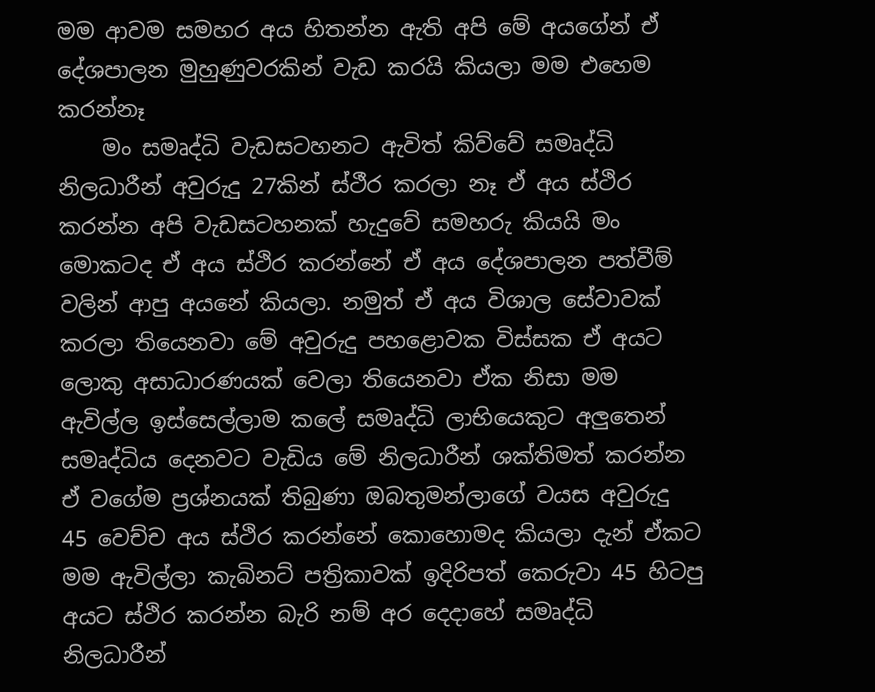මම ආවම සමහර අය හිතන්න ඇති අපි මේ අයගේන් ඒ දේශපාලන මුහුණුවරකින් වැඩ කරයි කියලා මම එහෙම කරන්නෑ
    මං සමෘද්ධි වැඩසටහනට ඇවිත් කිව්වේ සමෘද්ධි නිලධාරීන් අවුරුදු 27කින් ස්ථීර කරලා නෑ ඒ අය ස්ථිර කරන්න අපි වැඩසටහනක් හැදුවේ සමහරු කියයි මං මොකටද ඒ අය ස්ථිර කරන්නේ ඒ අය දේශපාලන පත්වීම් වලින් ආපු අයනේ කියලා. නමුත් ඒ අය විශාල සේවාවක් කරලා තියෙනවා මේ අවුරුදු පහළොවක විස්සක ඒ අයට ලොකු අසාධාරණයක් වෙලා තියෙනවා ඒක නිසා මම ඇවිල්ල ඉස්සෙල්ලාම කලේ සමෘද්ධි ලාභියෙකුට අලුතෙන් සමෘද්ධිය දෙනවට වැඩිය මේ නිලධාරීන් ශක්තිමත් කරන්න ඒ වගේම ප්‍රශ්නයක් තිබුණා ඔබතුමන්ලාගේ වයස අවුරුදු 45 වෙච්ච අය ස්ථිර කරන්නේ කොහොමද කියලා දැන් ඒකට මම ඇවිල්ලා කැබිනට් පත්‍රිකාවක් ඉදිරිපත් කෙරුවා 45 හිටපු අයට ස්ථිර කරන්න බැරි නම් අර දෙදාහේ සමෘද්ධි නිලධාරීන්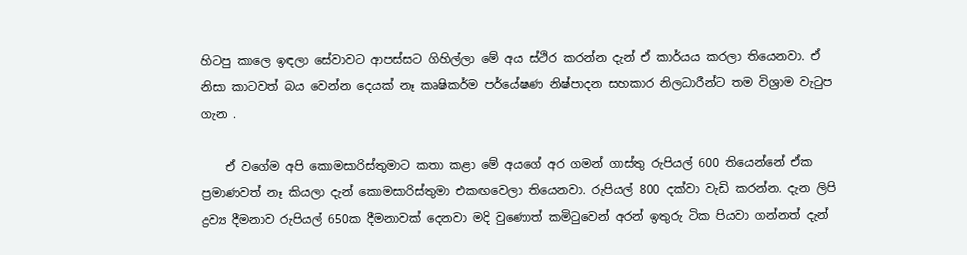හිටපු කාලෙ ඉඳලා සේවාවට ආපස්සට ගිහිල්ලා මේ අය ස්ථිර කරන්න දැන් ඒ කාර්යය කරලා තියෙනවා. ඒ නිසා කාටවත් බය වෙන්න දෙයක් නෑ කෘෂිකර්ම පර්යේෂණ නිෂ්පාදන සහකාර නිලධාරීන්ට තම විශ්‍රාම වැටුප ගැන .

    ඒ වගේම අපි කොමසාරිස්තුමාට කතා කළා මේ අයගේ අර ගමන් ගාස්තු රුපියල් 600 තියෙන්නේ ඒක ප්‍රමාණවත් නෑ කියලා දැන් කොමසාරිස්තුමා එකඟවෙලා තියෙනවා. රුපියල් 800 දක්වා වැඩි කරන්න. දැන ලිපි ද්‍රව්‍ය දීමනාව රුපියල් 650ක දීමනාවක් දෙනවා මදි වුණොත් කමිටුවෙන් අරන් ඉතුරු ටික පියවා ගන්නත් දැන්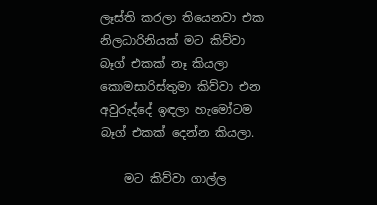ලෑස්ති කරලා තියෙනවා එක නිලධාරිනියක් මට කිව්වා බෑග් එකක් නෑ කියලා කොමසාරිස්තුමා කිව්වා එන අවුරුද්දේ ඉඳලා හැමෝටම බෑග් එකක් දෙන්න කියලා.

    මට කිව්වා ගාල්ල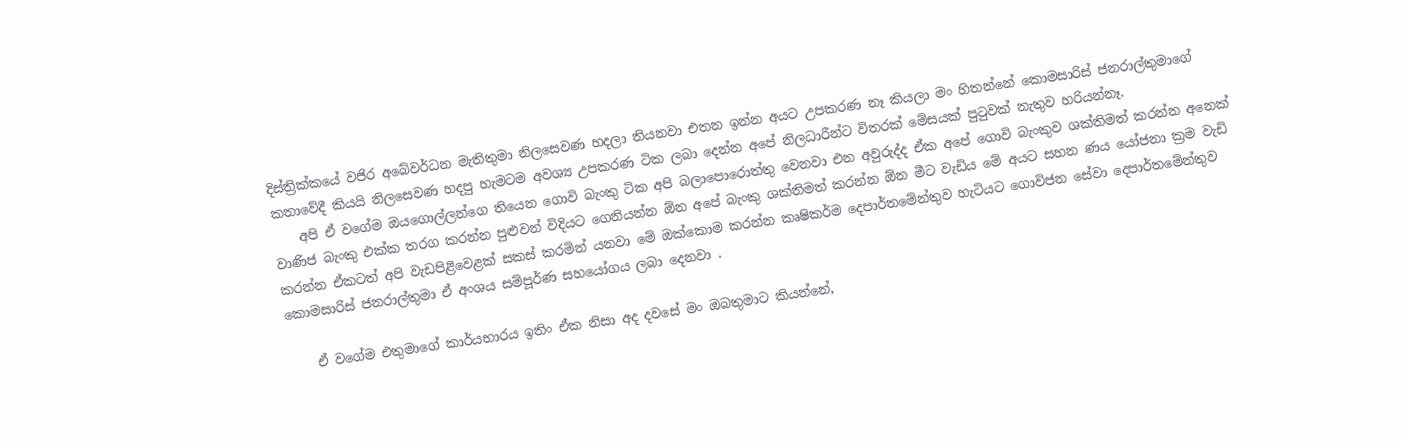දිස්ත්‍රික්කයේ වජිර අබේවර්ධන මැතිතුමා නිලසෙවණ හදලා තියනවා එතන ඉන්න අයට උපකරණ නෑ කියලා මං හිතන්නේ කොමසාරිස් ජනරාල්තුමාගේ කතාවේදී කියයි නිලසෙවණ හදපු හැමටම අවශ්‍ය උපකරණ ටික ලබා දෙන්න අපේ නිලධාරීන්ට විතරක් මේසයක් පුටුවක් නැතුව හරියන්නෑ.
    අපි ඒ වගේම ඔයගොල්ලන්ගෙ තියෙන ගොවි බැංකු ටික අපි බලාපොරොත්තු වෙනවා එන අවුරුද්ද ඒක අපේ ගොවි බැංකුව ශක්තිමත් කරන්න අනෙක් වාණිජ බැංකු එක්ක තරග කරන්න පුළුවන් විදියට ගෙනියන්න ඕන අපේ බැංකු ශක්තිමත් කරන්න ඕන මීට වැඩිය මේ අයට සහන ණය යෝජනා ක්‍රම වැඩි කරන්න ඒකටත් අපි වැඩපිළිවෙළක් සකස් කරමින් යනවා මේ ඔක්කොම කරන්න කෘෂිකර්ම දෙපාර්තමේන්තුව හැටියට ගොවිජන සේවා දෙපාර්තමේන්තුව කොමසාරිස් ජනරාල්තුමා ඒ අංශය සම්පූර්ණ සහයෝගය ලබා දෙනවා .

    ඒ වගේම එතුමාගේ කාර්යභාරය ඉතිං ඒක නිසා අද දවසේ මං ඔබතුමාට කියන්නේ,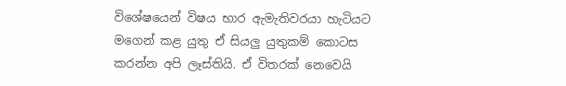විශේෂයෙන් විෂය භාර ඇමැතිවරයා හැටියට මගෙන් කළ යුතු ඒ සියලු යුතුකම් කොටස කරන්න අපි ලෑස්තියි. ඒ විතරක් නෙවෙයි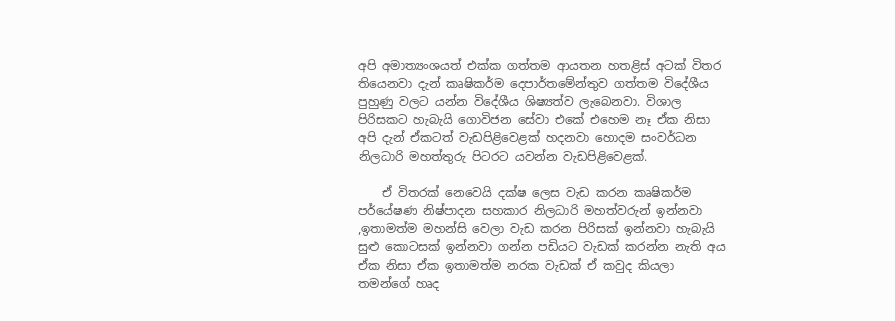අපි අමාත්‍යංශයත් එක්ක ගත්තම ආයතන හතළිස් අටක් විතර තියෙනවා දැන් කෘෂිකර්ම දෙපාර්තමේන්තුව ගත්තම විදේශීය පුහුණු වලට යන්න විදේශීය ශිෂ්‍යත්ව ලැබෙනවා. විශාල පිරිසකට හැබැයි ගොවිජන සේවා එකේ එහෙම නෑ ඒක නිසා අපි දැන් ඒකටත් වැඩපිළිවෙළක් හදනවා හොදම සංවර්ධන නිලධාරි මහත්තුරු පිටරට යවන්න වැඩපිළිවෙළක්.

    ඒ විතරක් නෙවෙයි දක්ෂ ලෙස වැඩ කරන කෘෂිකර්ම පර්යේෂණ නිෂ්පාදන සහකාර නිලධාරි මහත්වරුන් ඉන්නවා ,ඉතාමත්ම මහන්සි වෙලා වැඩ කරන පිරිසක් ඉන්නවා හැබැයි සුළු කොටසක් ඉන්නවා ගන්න පඩියට වැඩක් කරන්න නැති අය ඒක නිසා ඒක ඉතාමත්ම නරක වැඩක් ඒ කවුද කියලා තමන්ගේ හෘද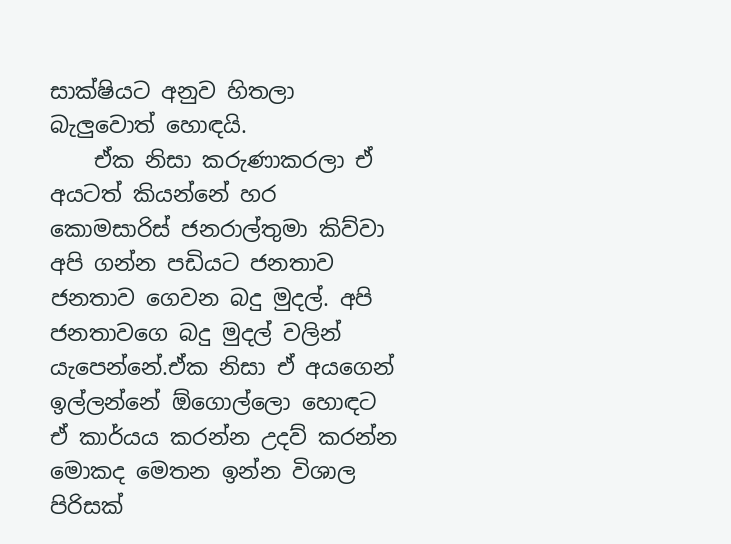සාක්ෂියට අනුව හිතලා බැලුවොත් හොඳයි.
    ඒක නිසා කරුණාකරලා ඒ අයටත් කියන්නේ හර කොමසාරිස් ජනරාල්තුමා කිව්වා අපි ගන්න පඩියට ජනතාව ජනතාව ගෙවන බදු මුදල්. අපි ජනතාවගෙ බදු මුදල් වලින් යැපෙන්නේ.ඒක නිසා ඒ අයගෙන් ඉල්ලන්නේ ඕගොල්ලො හොඳට ඒ කාර්යය කරන්න උදව් කරන්න මොකද මෙතන ඉන්න විශාල පිරිසක්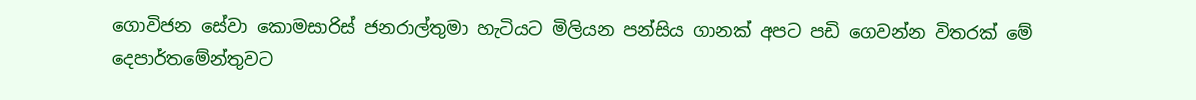ගොවිජන සේවා කොමසාරිස් ජනරාල්තුමා හැටියට මිලියන පන්සිය ගානක් අපට පඩි ගෙවන්න විතරක් මේ දෙපාර්තමේන්තුවට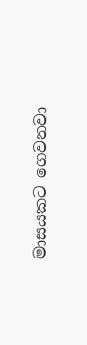මාසයකට ගෙවනවා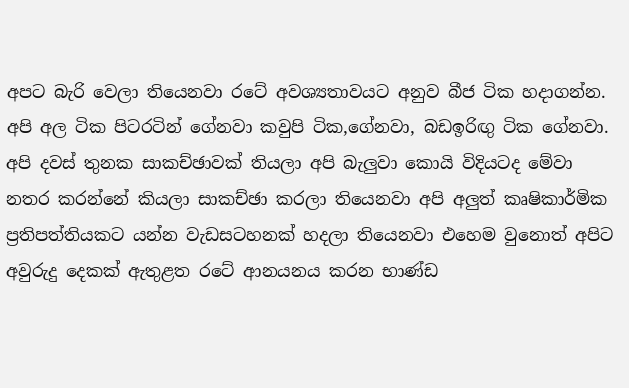අපට බැරි වෙලා තියෙනවා රටේ අවශ්‍යතාවයට අනුව බීජ ටික හදාගන්න. අපි අල ටික පිටරටින් ගේනවා කවුපි ටික,ගේනවා, බඩඉරිඟු ටික ගේනවා. අපි දවස් තුනක සාකච්ඡාවක් තියලා අපි බැලුවා කොයි විදියටද මේවා නතර කරන්නේ කියලා සාකච්ඡා කරලා තියෙනවා අපි අලුත් කෘෂිකාර්මික ප්‍රතිපත්තියකට යන්න වැඩසටහනක් හදලා තියෙනවා එහෙම වුනොත් අපිට අවුරුදු දෙකක් ඇතුළත රටේ ආනයනය කරන භාණ්ඩ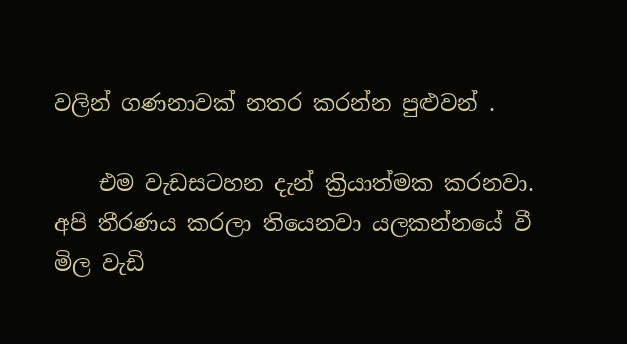වලින් ගණනාවක් නතර කරන්න පුළුවන් .

    එම වැඩසටහන දැන් ක්‍රියාත්මක කරනවා. අපි තීරණය කරලා තියෙනවා යලකන්නයේ වී මිල වැඩි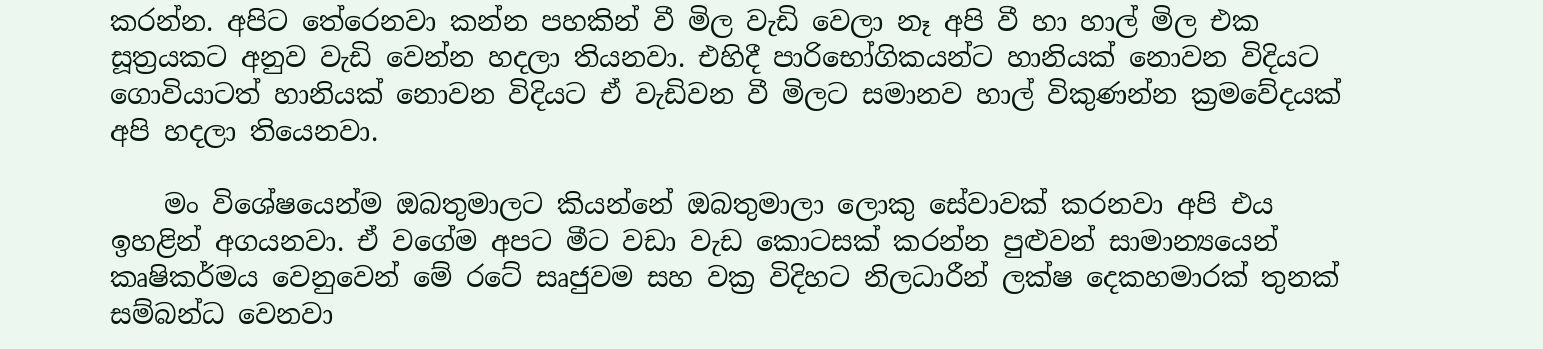කරන්න. අපිට තේරෙනවා කන්න පහකින් වී මිල වැඩි වෙලා නෑ අපි වී හා හාල් මිල එක සූත්‍රයකට අනුව වැඩි වෙන්න හදලා තියනවා. එහිදී පාරිභෝගිකයන්ට හානියක් නොවන විදියට ගොවියාටත් හානියක් නොවන විදියට ඒ වැඩිවන වී මිලට සමානව හාල් විකුණන්න ක්‍රමවේදයක් අපි හදලා තියෙනවා.

    මං විශේෂයෙන්ම ඔබතුමාලට කියන්නේ ඔබතුමාලා ලොකු සේවාවක් කරනවා අපි එය ඉහළින් අගයනවා. ඒ වගේම අපට මීට වඩා වැඩ කොටසක් කරන්න පුළුවන් සාමාන්‍යයෙන් කෘෂිකර්මය වෙනුවෙන් මේ රටේ සෘජුවම සහ වක්‍ර විදිහට නිලධාරීන් ලක්ෂ දෙකහමාරක් තුනක් සම්බන්ධ වෙනවා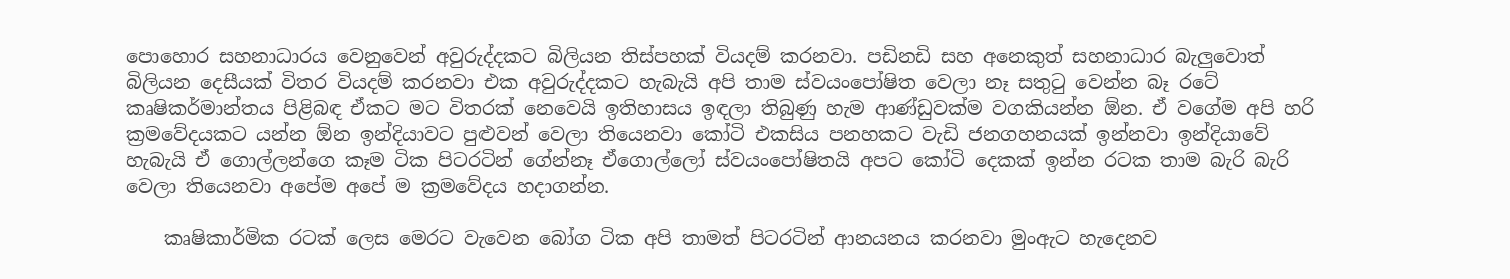පොහොර සහනාධාරය වෙනුවෙන් අවුරුද්දකට බිලියන තිස්පහක් වියදම් කරනවා. පඩිනඩි සහ අනෙකුත් සහනාධාර බැලුවොත් බිලියන දෙසීයක් විතර වියදම් කරනවා එක අවුරුද්දකට හැබැයි අපි තාම ස්වයංපෝෂිත වෙලා නෑ සතුටු වෙන්න බෑ රටේ කෘෂිකර්මාන්තය පිළිබඳ ඒකට මට විතරක් නෙවෙයි ඉතිහාසය ඉඳලා තිබුණු හැම ආණ්ඩුවක්ම වගකියන්න ඕන. ඒ වගේම අපි හරි ක්‍රමවේදයකට යන්න ඕන ඉන්දියාවට පුළුවන් වෙලා තියෙනවා කෝටි එකසිය පනහකට වැඩි ජනගහනයක් ඉන්නවා ඉන්දියාවේ හැබැයි ඒ ගොල්ලන්ගෙ කෑම ටික පිටරටින් ගේන්නෑ ඒගොල්ලෝ ස්වයංපෝෂිතයි අපට කෝටි දෙකක් ඉන්න රටක තාම බැරි බැරි වෙලා තියෙනවා අපේම අපේ ම ක්‍රමවේදය හදාගන්න.

    කෘෂිකාර්මික රටක් ලෙස මෙරට වැවෙන බෝග ටික අපි තාමත් පිටරටින් ආනයනය කරනවා මුංඇට හැදෙනව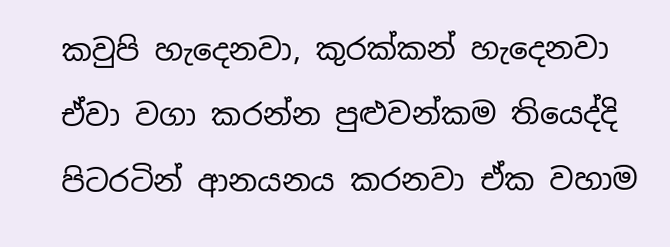කවුපි හැදෙනවා, කුරක්කන් හැදෙනවා ඒවා වගා කරන්න පුළුවන්කම තියෙද්දි පිටරටින් ආනයනය කරනවා ඒක වහාම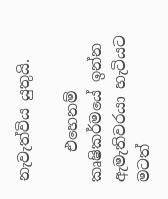නැවැත්විය යුතුයි.

    එහෙනම් කෘෂිකර්මයේ ඉන්න ඇමැතිවරයා හැටියට මටත්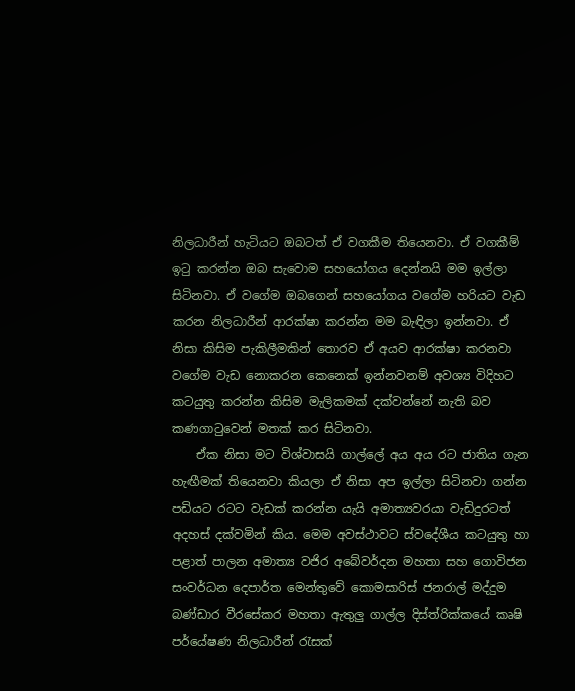නිලධාරීන් හැටියට ඔබටත් ඒ වගකීම තියෙනවා. ඒ වගකීම් ඉටු කරන්න ඔබ සැවොම සහයෝගය දෙන්නයි මම ඉල්ලා සිටිනවා. ඒ වගේම ඔබගෙන් සහයෝගය වගේම හරියට වැඩ කරන නිලධාරීන් ආරක්ෂා කරන්න මම බැඳිලා ඉන්නවා. ඒ නිසා කිසිම පැකිලීමකින් තොරව ඒ අයව ආරක්ෂා කරනවා වගේම වැඩ නොකරන කෙනෙක් ඉන්නවනම් අවශ්‍ය විදිහට කටයුතු කරන්න කිසිම මැලිකමක් දක්වන්නේ නැති බව කණගාටුවෙන් මතක් කර සිටිනවා.
    ඒක නිසා මට විශ්වාසයි ගාල්ලේ අය අය රට ජාතිය ගැන හැඟීමක් තියෙනවා කියලා ඒ නිසා අප ඉල්ලා සිටිනවා ගන්න පඩියට රටට වැඩක් කරන්න යැයි අමාත්‍යවරයා වැඩිදුරටත් අදහස් දක්වමින් කිය. මෙම අවස්ථාවට ස්වදේශීය කටයුතු හා පළාත් පාලන අමාත්‍ය වජිර අබේවර්දන මහතා සහ ගොවිජන සංවර්ධන දෙපාර්ත මෙන්තුවේ කොමසාරිස් ජනරාල් මද්දුම බණ්ඩාර වීරසේකර මහතා ඇතුලු ගාල්ල දිස්ත්රික්කයේ කෘෂි පර්යේෂණ නිලධාරීන් රැසක්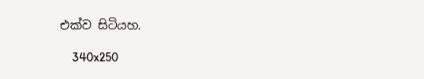එක්ව සිටියහ.

    340x250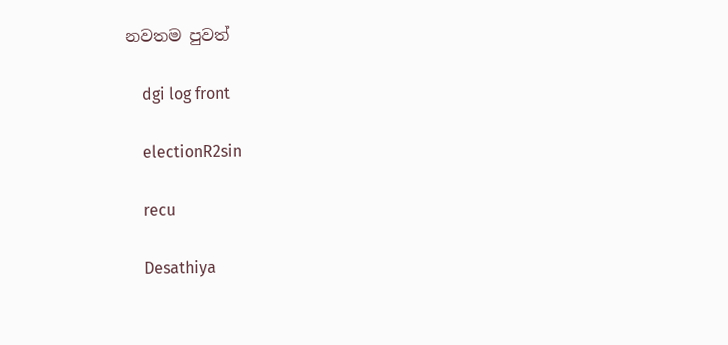නවතම පුවත්

    dgi log front

    electionR2sin

    recu

    Desathiya